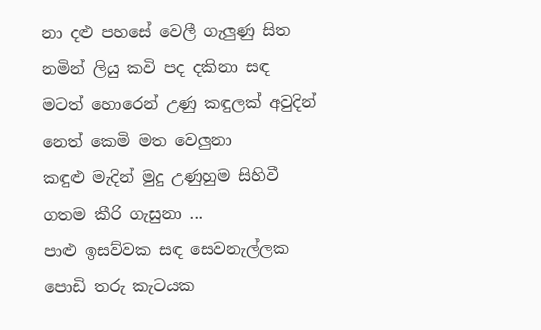නා දළු පහසේ වෙලී ගැලුණු සිත
නමින් ලියු කවි පද දකිනා සඳ
මටත් හොරෙන් උණු කඳුලක් අවුදින්
නෙත් කෙමි මත වෙලුනා
කඳුළු මැදින් මුදු උණුහුම සිහිවී
ගතම කීරි ගැසුනා ...
පාළු ඉසව්වක සඳ සෙවනැල්ලක
පොඩි තරු කැටයක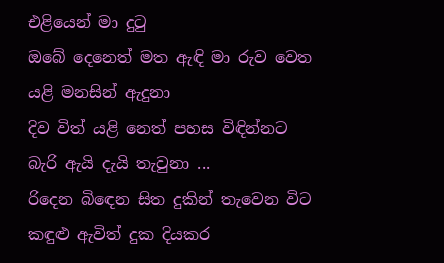එළියෙන් මා දුටු
ඔබේ දෙනෙත් මත ඇඳි මා රුව වෙත
යළි මනසින් ඇදුනා
දිව විත් යළි නෙත් පහස විඳින්නට
බැරි ඇයි දැයි තැවුනා ...
රිදෙන බිඳෙන සිත දුකින් තැවෙන විට
කඳුළු ඇවිත් දුක දියකර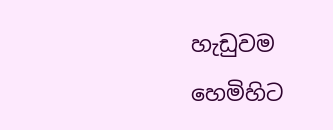හැඩුවම
හෙමිහිට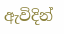ඇවිදින්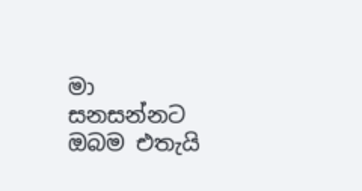මා සනසන්නට
ඔබම එතැයි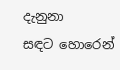දැනුනා
සඳට හොරෙන්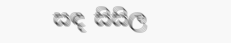සඳ සිසිල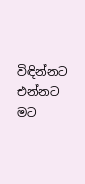විඳින්නට
එන්නට මට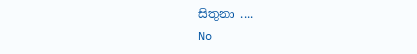සිතුනා ....
No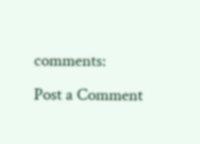comments:
Post a Comment